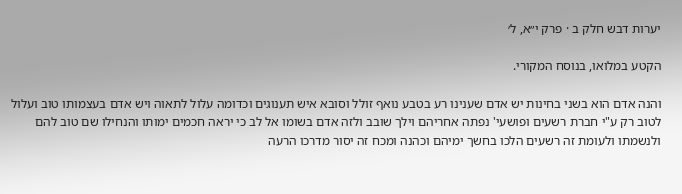יערות דבש חלק ב · פרק י״א, ל׳

הקטע במלואו, בנוסח המקורי.

והנה אדם הוא בשני בחינות יש אדם שענינו רע בטבע נואף זולל וסובא איש תענוגים וכדומה עלול לתאוה ויש אדם בעצמותו טוב ועלול לטוב רק ע"י חברת רשעים ופושעי' נפתה אחריהם וילך שובב ולזה אדם בשומו אל לב כי יראה חכמים ימותו והנחילו שם טוב להם ולנשמתו ולעומת זה רשעים הלכו בחשך ימיהם וכהנה ומכח זה יסור מדרכו הרעה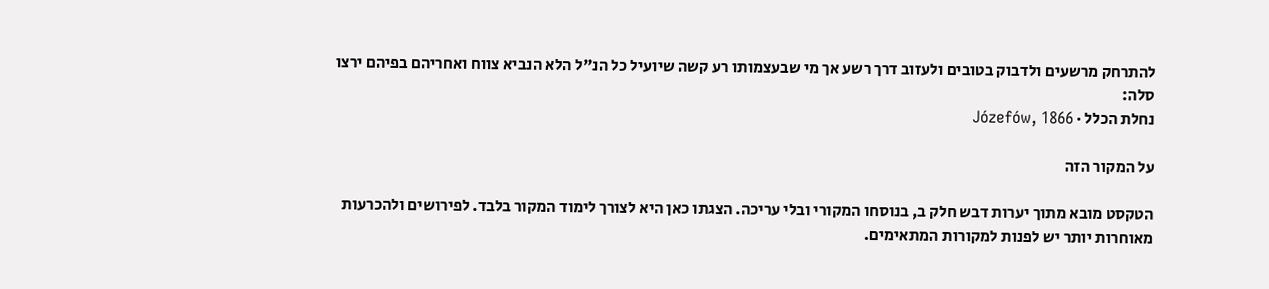להתרחק מרשעים ולדבוק בטובים ולעזוב דרך רשע אך מי שבעצמותו רע קשה שיועיל כל הנ"ל הלא הנביא צווח ואחריהם בפיהם ירצו סלה:
נחלת הכלל · Józefów, 1866

על המקור הזה

הטקסט מובא מתוך יערות דבש חלק ב, בנוסחו המקורי ובלי עריכה. הצגתו כאן היא לצורך לימוד המקור בלבד. לפירושים ולהכרעות מאוחרות יותר יש לפנות למקורות המתאימים.